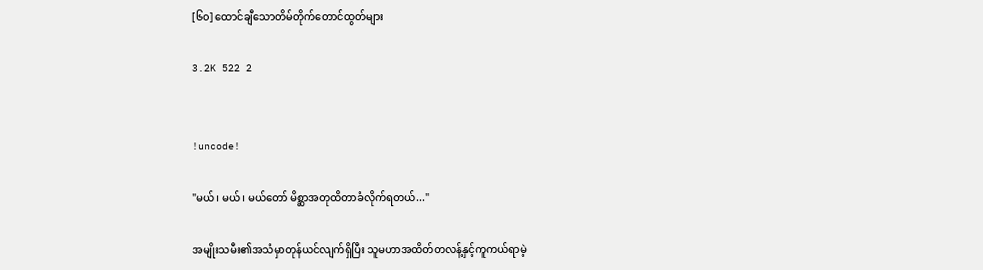[၆၀] ထောင်ချီသောတိမ်တိုက်တောင်ထွတ်များ

3.2K 522 2


!uncode!

"မယ်၊ မယ်၊ မယ်တော် မိစ္ဆာအတုထိတာခံလိုက်ရတယ်..."

အမျိုးသမီး၏အသံမှာတုန်ယင်လျက်ရှိပြီး သူမဟာအထိတ်တလန့်နှင့်ကူကယ်ရာမဲ့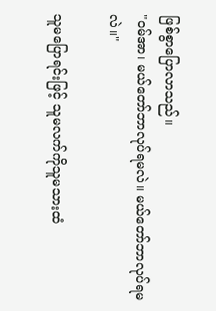ဖြစ်စွာပြောလာသည်။
"ဝမ်အာ၊ မယ်တော်ဘာလုပ်ရမလဲ။ မယ်တော်ဘာလုပ်ရမလဲ။"

သူမပြောရင်းဖြင့် သူမလက်ကိုသူမသားထံ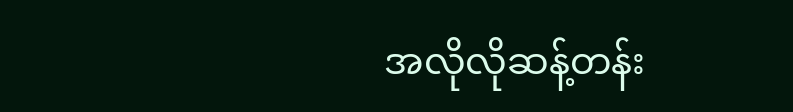အလိုလိုဆန့်တန်း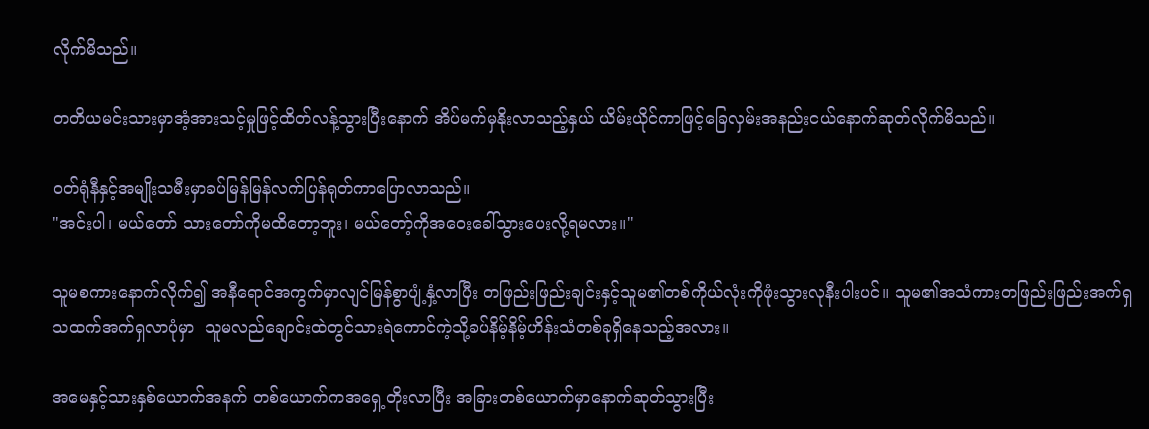လိုက်မိသည်။

တတိယမင်းသားမှာအံ့အားသင့်မှုဖြင့်ထိတ်လန့်သွားပြီးနောက် အိပ်မက်မှနိုးလာသည့်နှယ် ယိမ်းယိုင်ကာဖြင့်ခြေလှမ်းအနည်းငယ်နောက်ဆုတ်လိုက်မိသည်။

ဝတ်ရုံနီနှင့်အမျိုးသမီးမှာခပ်မြန်မြန်လက်ပြန်ရုတ်ကာပြောလာသည်။
"အင်းပါ၊ မယ်တော် သားတော်ကိုမထိတော့ဘူး၊ မယ်တော့်ကိုအဝေးခေါ်သွားပေးလို့ရမလား။"

သူမစကားနောက်လိုက်၍ အနီရောင်အကွက်မှာလျင်မြန်စွာပျံ့နှံ့လာပြီး တဖြည်းဖြည်းချင်းနှင့်သူမ၏တစ်ကိုယ်လုံးကိုဖုံးသွားလုနီးပါးပင်။ သူမ၏အသံကားတဖြည်းဖြည်းအက်ရှသထက်အက်ရှလာပုံမှာ  သူမလည်ချောင်းထဲတွင်သားရဲကောင်ကဲ့သို့ခပ်နိမ့်နိမ့်ဟိန်းသံတစ်ခုရှိနေသည့်အလား။

အမေနှင့်သားနှစ်ယောက်အနက် တစ်ယောက်ကအရှေ့တိုးလာပြီး အခြားတစ်ယောက်မှာနောက်ဆုတ်သွားပြီး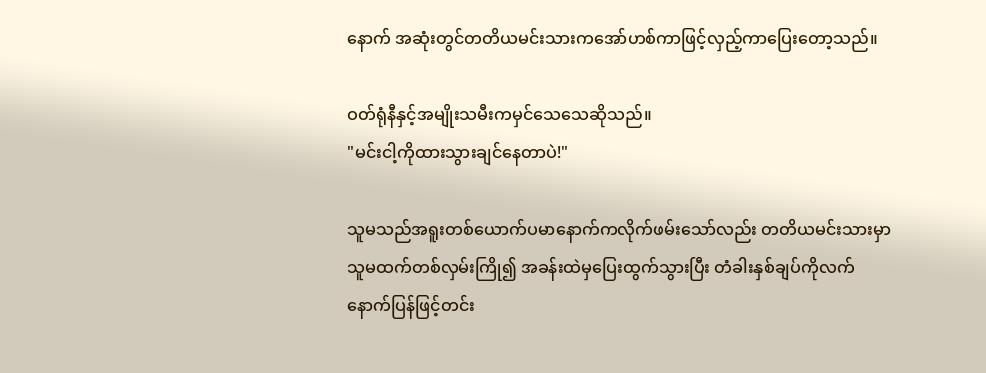နောက် အဆုံးတွင်တတိယမင်းသားကအော်ဟစ်ကာဖြင့်လှည့်ကာပြေးတော့သည်။

ဝတ်ရုံနီနှင့်အမျိုးသမီးကမှင်သေသေဆိုသည်။
"မင်းငါ့ကိုထားသွားချင်နေတာပဲ!"

သူမသည်အရူးတစ်ယောက်ပမာနောက်ကလိုက်ဖမ်းသော်လည်း တတိယမင်းသားမှာသူမထက်တစ်လှမ်းကြို၍ အခန်းထဲမှပြေးထွက်သွားပြီး တံခါးနှစ်ချပ်ကိုလက်နောက်ပြန်ဖြင့်တင်း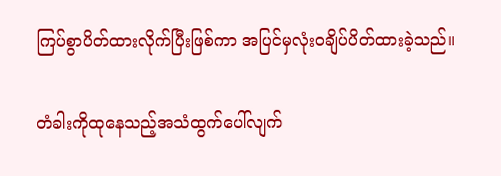ကြပ်စွာပိတ်ထားလိုက်ပြီးဖြစ်ကာ အပြင်မှလုံးဝချိပ်ပိတ်ထားခဲ့သည်။

တံခါးကိုထုနေသည့်အသံထွက်ပေါ်လျက်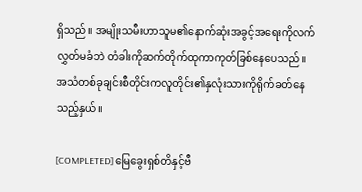ရှိသည်။ အမျိုးသမီးဟာသူမ၏နောက်ဆုံးအခွင့်အရေးကိုလက်လွှတ်မခံဘဲ တံခါးကိုဆက်တိုက်ထုကာကုတ်ခြစ်နေပေသည်။ အသံတစ်ခုချင်းစီတိုင်းကလူတိုင်း၏နှလုံးသားကိုရိုက်ခတ်နေသည့်နှယ်။

[COMPLETED] မြေခွေးရှစ်တိနှင့်ဗီ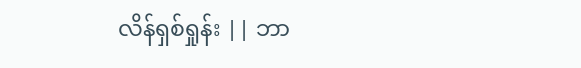လိန်ရှစ်ရှုန်း || ဘာ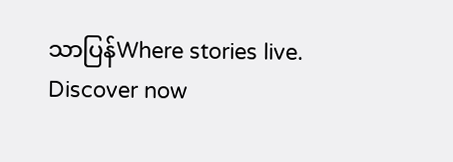သာပြန်Where stories live. Discover now